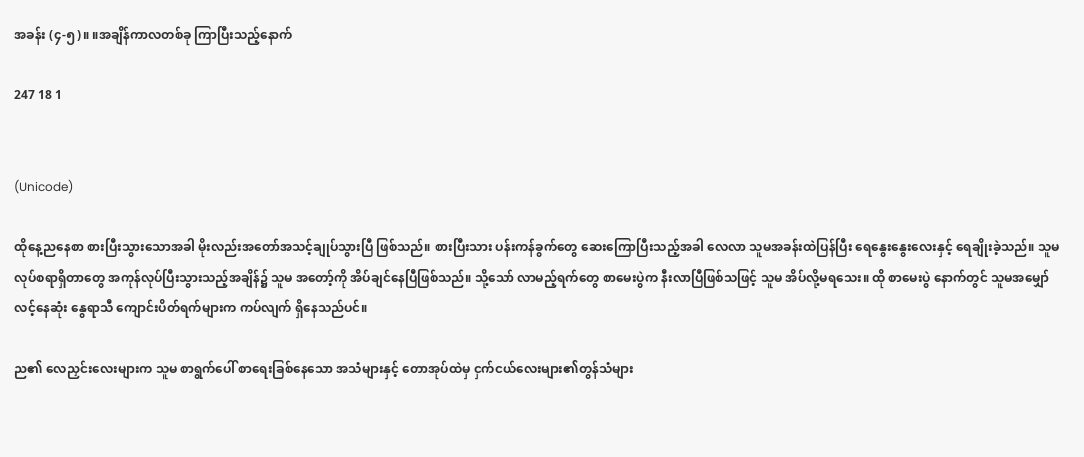အခန်း (၄-၅)။ ။အချိန်ကာလတစ်ခု ကြာပြီးသည့်နောက်

247 18 1


(Unicode)

ထိုနေ့ညနေစာ စားပြီးသွားသောအခါ မိုးလည်းအတော်အသင့်ချုပ်သွားပြီ ဖြစ်သည်။ စားပြီးသား ပန်းကန်ခွက်တွေ ဆေးကြောပြီးသည့်အခါ လေလာ သူမအခန်းထဲပြန်ပြီး ရေနွေးနွေးလေးနှင့် ရေချိုးခဲ့သည်။ သူမ လုပ်စရာရှိတာတွေ အကုန်လုပ်ပြီးသွားသည့်အချိန်၌ သူမ အတော့်ကို အိပ်ချင်နေပြီဖြစ်သည်။ သို့သော် လာမည့်ရက်တွေ စာမေးပွဲက နီးလာပြီဖြစ်သဖြင့် သူမ အိပ်လို့မရသေး။ ထို စာမေးပွဲ နောက်တွင် သူမအမျှော်လင့်နေဆုံး နွေရာသီ ကျောင်းပိတ်ရက်များက ကပ်လျက် ရှိနေသည်ပင်။

ည၏ လေညှင်းလေးများက သူမ စာရွက်ပေါ် စာရေးခြစ်နေသော အသံများနှင့် တောအုပ်ထဲမှ ငှက်ငယ်လေးများ၏တွန်သံများ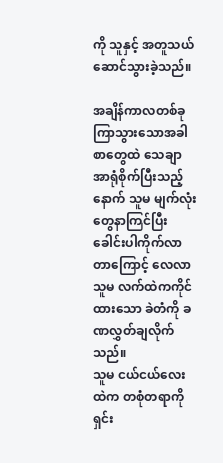ကို သူနှင့် အတူသယ်ဆောင်သွားခဲ့သည်။

အချိန်ကာလတစ်ခုကြာသွားသောအခါ စာတွေထဲ သေချာအာရုံစိုက်ပြီးသည့်နောက် သူမ မျက်လုံးတွေနာကြင်ပြီး ခေါင်းပါကိုက်လာတာကြောင့် လေလာ သူမ လက်ထဲကကိုင်ထားသော ခဲတံကို ခဏလွှတ်ချလိုက်သည်။
သူမ ငယ်ငယ်လေးထဲက တစုံတရာကို ရှင်း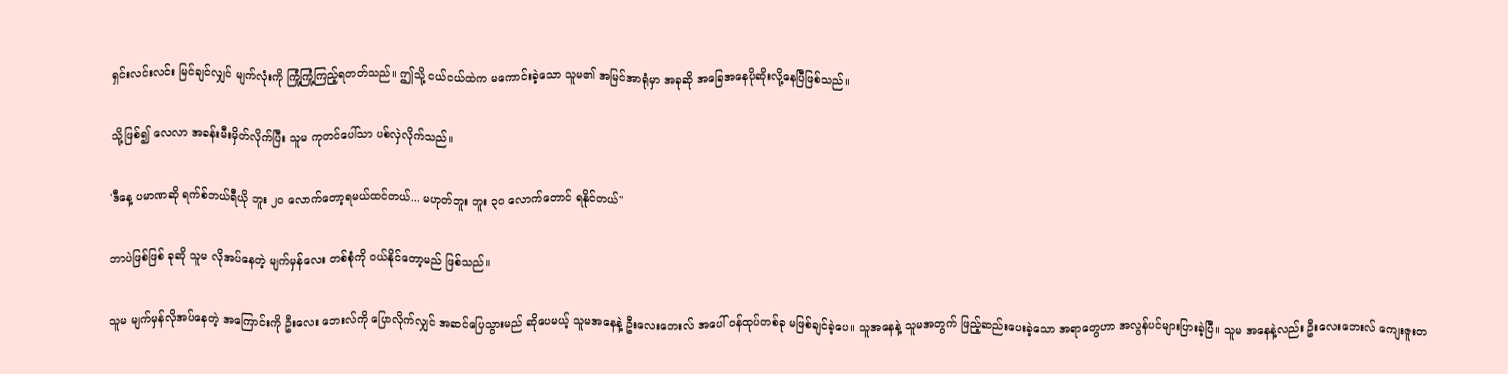ရှင်းလင်းလင်း မြင်ချင်လျှင် မျက်လုံးကို ကြုံ့ကြုံ့ကြည့်ရတတ်သည်။ ဤသို့ ငယ်ငယ်ထဲက မကောင်းခဲ့သော သူမ၏ အမြင်အာရုံမှာ အခုဆို အခြေအနေပိုဆိုးလို့နေပြီဖြစ်သည်။

သို့ဖြစ်၍ လေလာ အခန်းမီးမှိတ်လိုက်ပြီး သူမ ကုတင်ပေါ်သာ ပစ်လှဲလိုက်သည်။

'ဒီနေ့ ပမာဏဆို ရက်စ်ဘယ်ရီယို ဘူး ၂၀ လောက်တော့ရမယ်ထင်တယ်... မဟုတ်ဘူး ဘူး ၃၀ လောက်တောင် ရနိုင်တယ်"

ဘာပဲဖြစ်ဖြစ် ခုဆို သူမ လိုအပ်နေတဲ့ မျက်မှန်လေး တစ်စုံကို ဝယ်နိုင်တော့မည် ဖြစ်သည်။

သူမ မျက်မှန်လိုအပ်နေတဲ့ အကြောင်းကို ဦးလေး ဘေးလ်ကို ပြောလိုက်လျှင် အဆင်ပြေသွားမည် ဆိုပေမယ့် သူမအနေနဲ့ ဦးလေးဘေးလ် အပေါ် ဝန်ထုပ်တစ်ခု မဖြစ်ချင်ခဲ့ပေ။ သူအနေနဲ့ သူမအတွက် ဖြည့်ဆည်းပေးခဲ့သော အရာတွေဟာ အလွန်ပင်များပြားခဲ့ပြီ။ သူမ အနေနဲ့လည်း ဦးလေးဘေးလ် ကျေးဇူးတ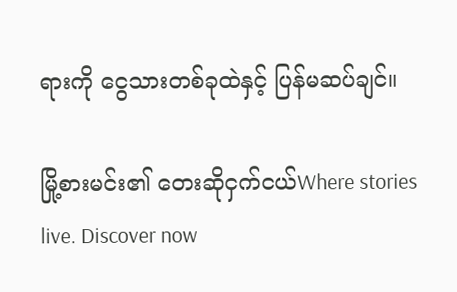ရားကို ငွေသားတစ်ခုထဲနှင့် ပြန်မဆပ်ချင်။

မြို့စားမင်း၏ တေးဆိုငှက်ငယ်Where stories live. Discover now